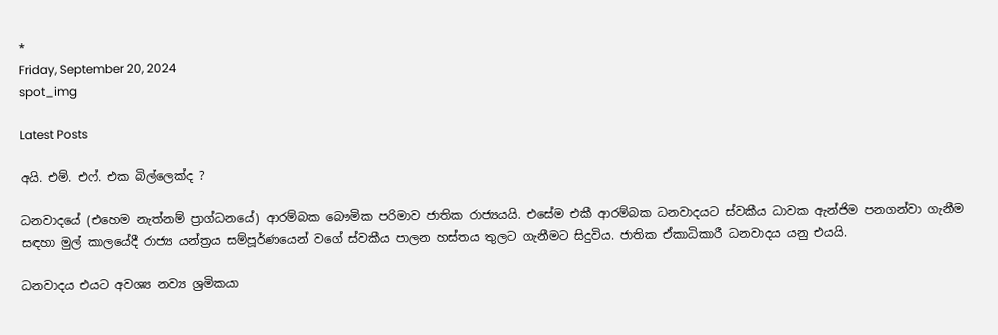*
Friday, September 20, 2024
spot_img

Latest Posts

අයි. එම්. එෆ්. එක බිල්ලෙක්ද ?

ධනවාදයේ (එහෙම නැත්නම් ප්‍රාග්ධනයේ) ආරම්බක බෞමික පරිමාව ජාතික රාජ්‍යයයි. එසේම එකී ආරම්බක ධනවාදයට ස්වකීය ධාවක ඇන්ජිම පනගන්වා ගැනීම සඳහා මුල් කාලයේදී රාජ්‍ය යන්ත්‍රය සම්පූර්ණයෙන් වගේ ස්වකීය පාලන හස්තය තුලට ගැනීමට සිදුවිය. ජාතික ඒකාධිකාරී ධනවාදය යනු එයයි.

ධනවාදය එයට අවශ්‍ය නව්‍ය ශ්‍රමිකයා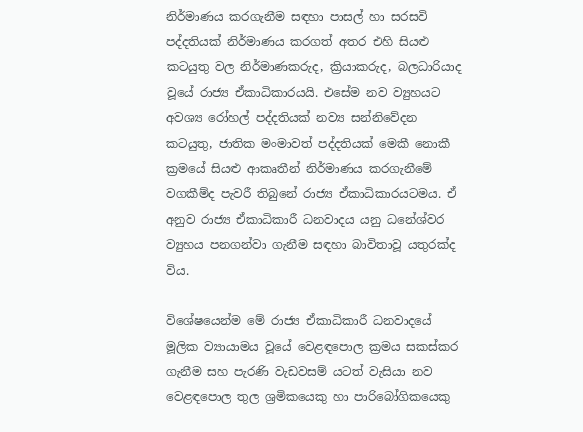නිර්මාණය කරගැනීම සඳහා පාසල් හා සරසවි පද්දතියක් නිර්මාණය කරගත් අතර එහි සියළු කටයුතු වල නිර්මාණකරුද, ක්‍රියාකරුද, බලධාරියාද වූයේ රාජ්‍ය ඒකාධිකාරයයි. එසේම නව ව්‍යුහයට අවශ්‍ය රෝහල් පද්දතියක් නව්‍ය සන්නිවේදන කටයුතු, ජාතික මංමාවත් පද්දතියක් මෙකී නොකී ක්‍රමයේ සියළු ආකෘතීන් නිර්මාණය කරගැනීමේ වගකීම්ද පැවරී තිබුනේ රාජ්‍ය ඒකාධිකාරයටමය. ඒ අනුව රාජ්‍ය ඒකාධිකාරී ධනවාදය යනු ධනේශ්වර ව්‍යුහය පනගන්වා ගැනීම සඳහා බාවිතාවූ යතුරක්ද විය.

විශේෂයෙන්ම මේ රාජ්‍ය ඒකාධිකාරී ධනවාදයේ මූලික ව්‍යායාමය වූයේ වෙළඳපොල ක්‍රමය සකස්කර ගැනීම සහ පැරණි වැඩවසම් යටත් වැසියා නව වෙළඳපොල තුල ශ්‍රමිකයෙකු හා පාරිබෝගිකයෙකු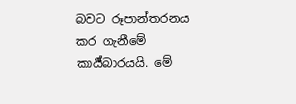බවට රූපාන්තරනය කර ගැනීමේ කාර්‍ය්බාරයයි. මේ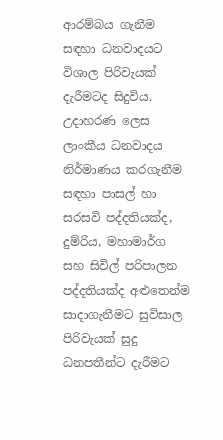ආරම්බය ගැනීම සඳහා ධනවාදයට විශාල පිරිවැයක් දැරීමටද සිදුවිය. උදාහරණ ලෙස ලාංකීය ධනවාදය නිර්මාණය කරගැනීම සඳහා පාසල් හා සරසවි පද්දතියක්ද, දුම්රිය, මහාමාර්ග සහ සිවිල් පරිපාලන පද්දතියක්ද අළුතෙන්ම සාදාගැනීමට සුවිසාල පිරිවැයක් සුදු ධනපතීන්ට දැරීමට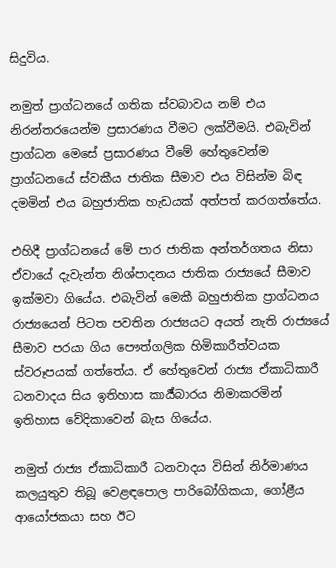සිදුවිය.

නමුත් ප්‍රාග්ධනයේ ගතික ස්වබාවය නම් එය නිරන්තරයෙන්ම ප්‍රසාරණය වීමට ලක්වීමයි. එබැවින් ප්‍රාග්ධන මෙසේ ප්‍රසාරණය වීමේ හේතුවෙන්ම ප්‍රාග්ධනයේ ස්වකීය ජාතික සීමාව එය විසින්ම බිඳ දමමින් එය බහුජාතික හැඩයක් අත්පත් කරගත්තේය.

එහිදී ප්‍රාග්ධනයේ මේ පාර ජාතික අන්තර්ගතය නිසා ඒවායේ දැවැන්ත නිශ්පාදනය ජාතික රාජ්‍යයේ සීමාව ඉක්මවා ගියේය. එබැවින් මෙකී බහුජාතික ප්‍රාග්ධනය රාජ්‍යයෙන් පිටත පවතින රාජ්‍යයට අයත් නැති රාජ්‍යයේ සීමාව පරයා ගිය පෞත්ගලික හිමිකාරීත්වයක ස්වරූපයක් ගත්තේය. ඒ හේතුවෙන් රාජ්‍ය ඒකාධිකාරී ධනවාදය සිය ඉතිහාස කාර්‍ය්බාරය නිමාකරමින් ඉතිහාස වේදිකාවෙන් බැස ගියේය.

නමුත් රාජ්‍ය ඒකාධිකාරී ධනවාදය විසින් නිර්මාණය කලයුතුව තිබූ වෙළඳපොල පාරිබෝගිකයා, ගෝළීය ආයෝජකයා සහ ඊට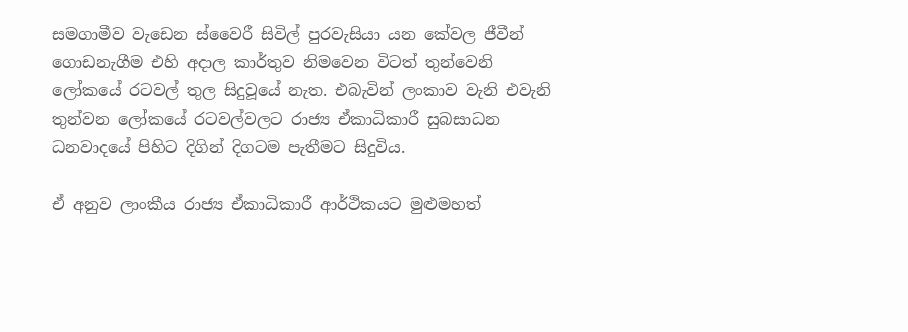සමගාමීව වැඩෙන ස්වෛරී සිවිල් පුරවැසියා යන කේවල ජීවීන් ගොඩනැගීම එහි අදාල කාර්තුව නිමවෙන විටත් තුන්වෙනි ලෝකයේ රටවල් තුල සිදුවූයේ නැත. එබැවින් ලංකාව වැනි එවැනි තුන්වන ලෝකයේ රටවල්වලට රාජ්‍ය ඒකාධිකාරී සුබසාධන ධනවාදයේ පිහිට දිගින් දිගටම පැතීමට සිදුවිය.

ඒ අනුව ලාංකීය රාජ්‍ය ඒකාධිකාරී ආර්ථිකයට මුළුමහත්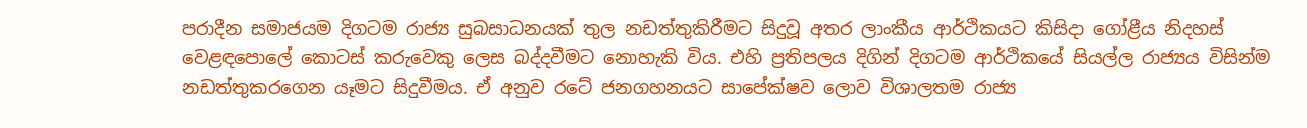පරාදීන සමාජයම දිගටම රාජ්‍ය සුබසාධනයක් තුල නඩත්තුකිරීමට සිදුවූ අතර ලාංකීය ආර්ථිකයට කිසිදා ගෝළීය නිදහස් වෙළඳපොලේ කොටස් කරුවෙකු ලෙස බද්දවීමට නොහැකි විය. එහි ප්‍රතිපලය දිගින් දිගටම ආර්ථිකයේ සියල්ල රාජ්‍යය විසින්ම නඩත්තුකරගෙන යෑමට සිදුවීමය. ඒ අනුව රටේ ජනගහනයට සාපේක්ෂව ලොව විශාලතම රාජ්‍ය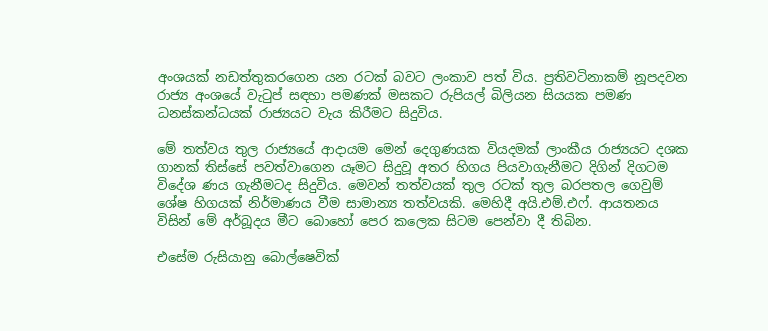අංශයක් නඩත්තුකරගෙන යන රටක් බවට ලංකාව පත් විය. ප්‍රතිවටිනාකම් නූපදවන රාජ්‍ය අංශයේ වැටුප් සඳහා පමණක් මසකට රුපියල් බිලියන සියයක පමණ ධනස්කන්ධයක් රාජ්‍යයට වැය කිරීමට සිදුවිය.

මේ තත්වය තුල රාජ්‍යයේ ආදායම මෙන් දෙගුණයක වියදමක් ලාංකීය රාජ්‍යයට දශක ගානක් තිස්සේ පවත්වාගෙන යෑමට සිදුවූ අතර හිගය පියවාගැනීමට දිගින් දිගටම විදේශ ණය ගැනීමටද සිදුවිය. මෙවන් තත්වයක් තුල රටක් තුල බරපතල ගෙවුම් ශේෂ හිගයක් නිර්මාණය වීම සාමාන්‍ය තත්වයකි. මෙහිදී අයි.එම්.එෆ්. ආයතනය විසින් මේ අර්බූදය මීට බොහෝ පෙර කලෙක සිටම පෙන්වා දී තිබින.

එසේම රුසියානු බොල්ෂෙවික්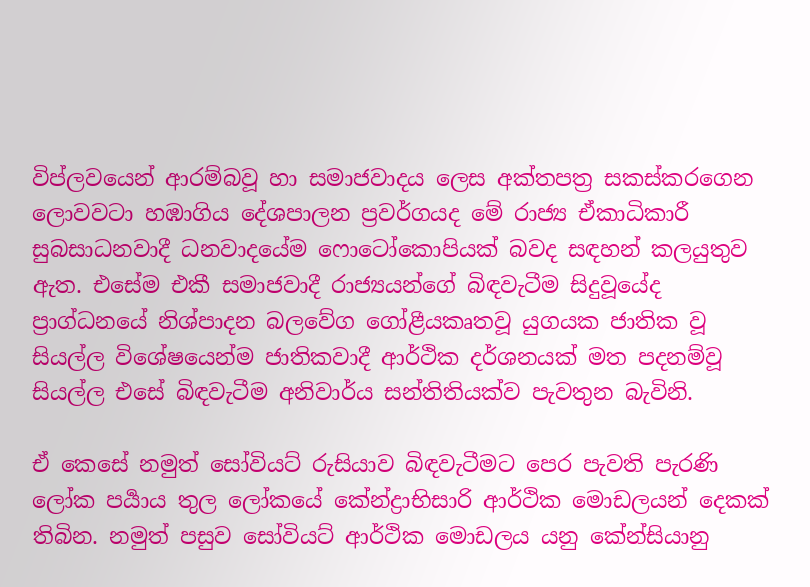විප්ලවයෙන් ආරම්බවූ හා සමාජවාදය ලෙස අක්තපත්‍ර සකස්කරගෙන ලොවවටා හඹාගිය දේශපාලන ප්‍රවර්ගයද මේ රාජ්‍ය ඒකාධිකාරී සුබසාධනවාදී ධනවාදයේම ෆොටෝකොපියක් බවද සඳහන් කලයුතුව ඇත. එසේම එකී සමාජවාදී රාජ්‍යයන්ගේ බිඳවැටීම සිදුවූයේද ප්‍රාග්ධනයේ නිශ්පාදන බලවේග ගෝළීයකෘතවූ යුගයක ජාතික වූ සියල්ල විශේෂයෙන්ම ජාතිකවාදී ආර්ථික දර්ශනයක් මත පදනම්වූ සියල්ල එසේ බිඳවැටීම අනිවාර්ය සන්තිතියක්ව පැවතුන බැවිනි.

ඒ කෙසේ නමුත් සෝවියට් රුසියාව බිඳවැටීමට පෙර පැවති පැරණි ලෝක පර්‍යාය තුල ලෝකයේ කේන්ද්‍රාභිසාරි ආර්ථික මොඩලයන් දෙකක් තිබින. නමුත් පසුව සෝවියට් ආර්ථික මොඩලය යනු කේන්සියානු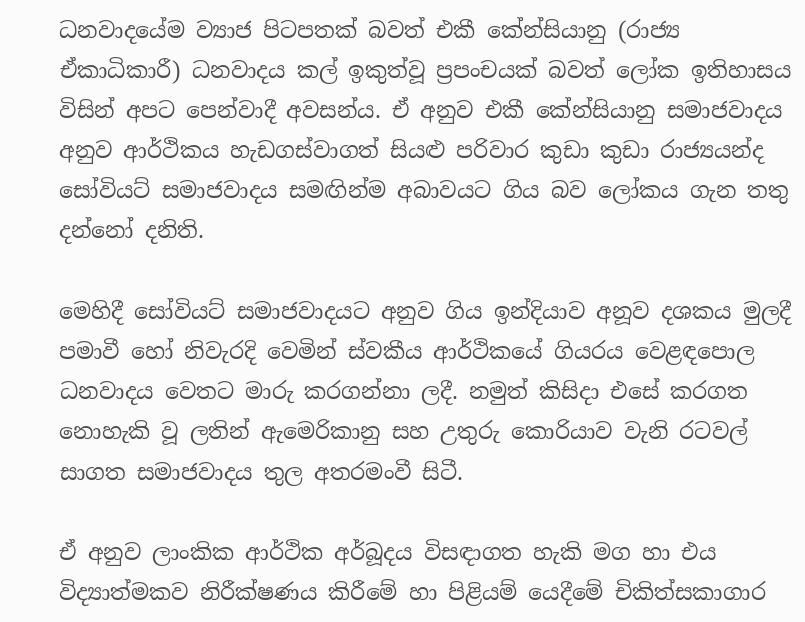ධනවාදයේම ව්‍යාජ පිටපතක් බවත් එකී කේන්සියානු (රාජ්‍ය ඒකාධිකාරී) ධනවාදය කල් ඉකුත්වූ ප්‍රපංචයක් බවත් ලෝක ඉතිහාසය විසින් අපට පෙන්වාදී අවසන්ය. ඒ අනුව එකී කේන්සියානු සමාජවාදය අනුව ආර්ථිකය හැඩගස්වාගත් සියළු පරිවාර කුඩා කුඩා රාජ්‍යයන්ද සෝවියට් සමාජවාදය සමඟින්ම අබාවයට ගිය බව ලෝකය ගැන තතු දන්නෝ දනිති.

මෙහිදී සෝවියට් සමාජවාදයට අනුව ගිය ඉන්දියාව අනූව දශකය මුලදී පමාවී හෝ නිවැරදි වෙමින් ස්වකීය ආර්ථිකයේ ගියරය වෙළඳපොල ධනවාදය වෙතට මාරු කරගන්නා ලදී. නමුත් කිසිදා එසේ කරගත නොහැකි වූ ලතින් ඇමෙරිකානු සහ උතුරු කොරියාව වැනි රටවල් සාගත සමාජවාදය තුල අතරමංවී සිටී.

ඒ අනුව ලාංකික ආර්ථික අර්බූදය විසඳාගත හැකි මග හා එය විද්‍යාත්මකව නිරීක්ෂණය කිරීමේ හා පිළියම් යෙදීමේ චිකිත්සකාගාර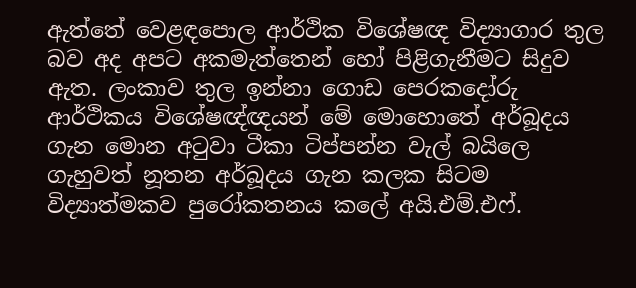ඇත්තේ වෙළඳපොල ආර්ථික විශේෂඥ විද්‍යාගාර තුල බව අද අපට අකමැත්තෙන් හෝ පිළිගැනීමට සිදුව ඇත. ලංකාව තුල ඉන්නා ගොඩ පෙරකදෝරු ආර්ථිකය විශේෂඥ්ඥයන් මේ මොහොතේ අර්බූදය ගැන මොන අටුවා ටීකා ටිප්පන්න වැල් බයිලෙ ගැහුවත් නූතන අර්බූදය ගැන කලක සිටම විද්‍යාත්මකව පුරෝකතනය කලේ අයි.එම්.එෆ්.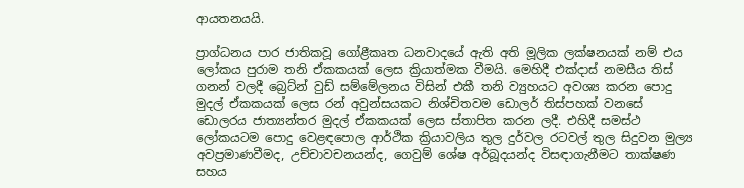ආයතනයයි.

ප්‍රාග්ධනය පාර ජාතිකවූ ගෝළීකෘත ධනවාදයේ ඇති අති මූලික ලක්ෂනයක් නම් එය ලෝකය පුරාම තනි ඒකකයක් ලෙස ක්‍රියාත්මක වීමයි. මෙහිදී එක්දාස් නමසීය තිස් ගනන් වලදී බ්‍රෙට්න් වුඩ් සම්මේලනය විසින් එකී තනි ව්‍යුහයට අවශ්‍ය කරන පොදු මුදල් ඒකකයක් ලෙස රන් අවුන්සයකට නිශ්චිතවම ඩොලර් තිස්පහක් වනසේ ඩොලරය ජාත්‍යන්තර මුදල් ඒකකයක් ලෙස ස්තාපිත කරන ලදී. එහිදී සමස්ථ ලෝකයටම පොදු වෙළඳපොල ආර්ථික ක්‍රියාවලිය තුල දුර්වල රටවල් තුල සිදුවන මුල්‍ය අවප්‍රමාණවීමද, උච්චාවචනයන්ද, ගෙවුම් ශේෂ අර්බූදයන්ද විසඳාගැනීමට තාක්ෂණ සහය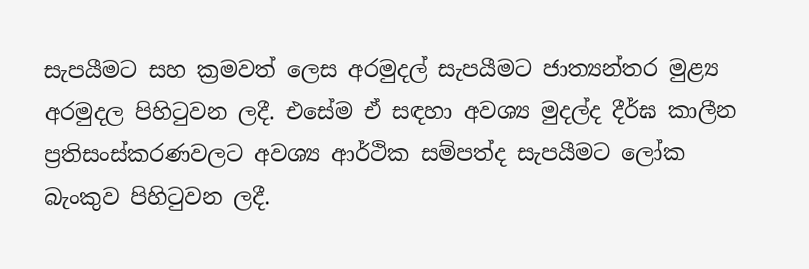සැපයීමට සහ ක්‍රමවත් ලෙස අරමුදල් සැපයීමට ජාත්‍යන්තර මුළ්‍ය අරමුදල පිහිටුවන ලදී. එසේම ඒ සඳහා අවශ්‍ය මුදල්ද දීර්ඝ කාලීන ප්‍රතිසංස්කරණවලට අවශ්‍ය ආර්ථික සම්පත්ද සැපයීමට ලෝක බැංකුව පිහිටුවන ලදී.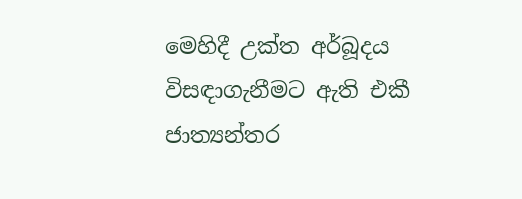මෙහිදී උක්ත අර්බූදය විසඳාගැනීමට ඇති එකී ජාත්‍යන්තර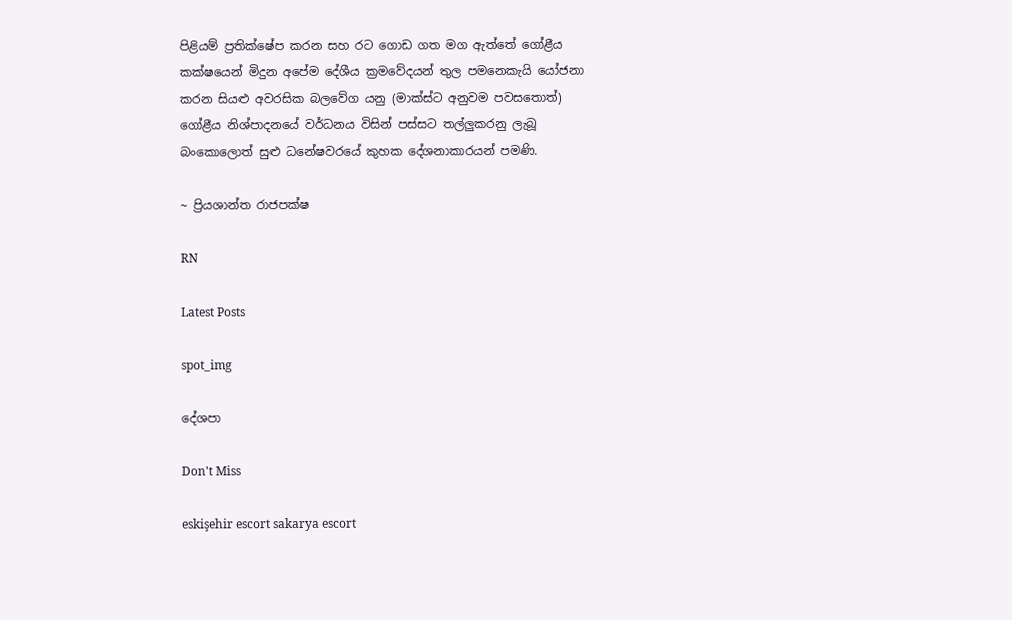පිළියම් ප්‍රතික්ෂේප කරන සහ රට ගොඩ ගත මග ඇත්තේ ගෝළීය කක්ෂයෙන් මිදුන අපේම දේශීය ක්‍රමවේදයන් තුල පමනෙකැයි යෝජනා කරන සියළු අවරසික බලවේග යනු (මාක්ස්ට අනුවම පවසතොත්) ගෝළීය නිශ්පාදනයේ වර්ධනය විසින් පස්සට තල්ලුකරනු ලැබූ බංකොලොත් සුළු ධනේෂවරයේ කුහක දේශනාකාරයන් පමණි.

~ ප්‍රියශාන්ත රාජපක්ෂ

RN

Latest Posts

spot_img

දේශපා

Don't Miss

eskişehir escort sakarya escort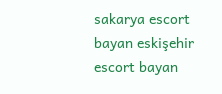sakarya escort bayan eskişehir escort bayan